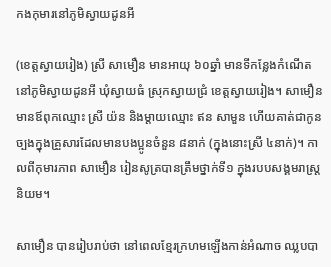កងកុមារនៅភូមិស្វាយដូនអី

(ខេត្តស្វាយរៀង) ស្រី សាមឿន មានអាយុ ៦០ឆ្នាំ មានទីកន្លែងកំណើតនៅភូមិស្វាយដូនអី ឃុំស្វាយធំ ស្រុកស្វាយជ្រំ ខេត្តស្វាយរៀង។ សាមឿន មានឪពុកឈ្មោះ ស្រី យ៉ន និងម្តាយឈ្មោះ ឥន សាមួន ហើយគាត់ជាកូនច្បងក្នុងគ្រួសារដែលមានបងប្អូនចំនួន ៨នាក់ (ក្នុងនោះស្រី ៤នាក់)។ កាលពីកុមារភាព សាមឿន រៀនសូត្របានត្រឹមថ្នាក់ទី១ ក្នុងរបបសង្គមរាស្ត្រនិយម។

សាមឿន បានរៀបរាប់ថា នៅពេលខ្មែរក្រហមឡើងកាន់អំណាច ឈ្លបបា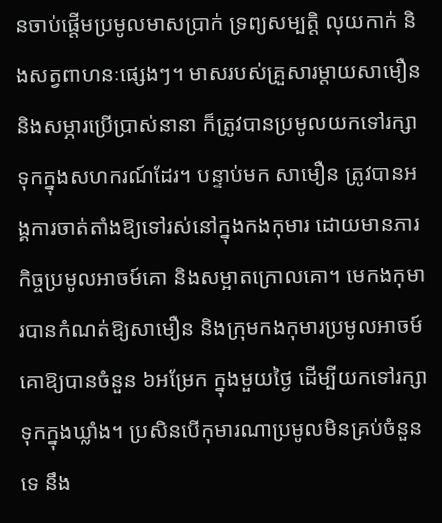នចាប់ផ្ដើមប្រមូលមាសប្រាក់ ទ្រព្យសម្បត្តិ លុយកាក់ និងសត្វពាហនៈផ្សេងៗ។ មាសរបស់គ្រួសារម្តាយសាមឿន និងសម្ភារប្រើប្រាស់នានា ក៏ត្រូវបានប្រមូលយកទៅរក្សាទុកក្នុងសហករណ៍ដែរ។ បន្ទាប់មក សាមឿន ត្រូវបានអង្គការចាត់តាំងឱ្យទៅរស់នៅក្នុងកងកុមារ ដោយមានភារកិច្ចប្រមូលអាចម៍គោ និងសម្អាតក្រោលគោ។ មេកងកុមារបានកំណត់ឱ្យសាមឿន និងក្រុមកងកុមារប្រមូលអាចម៍គោឱ្យបានចំនួន ៦អម្រែក ក្នុងមួយថ្ងៃ ដើម្បីយកទៅរក្សាទុកក្នុងឃ្លាំង។ ប្រសិនបើកុមារណាប្រមូលមិនគ្រប់ចំនួនទេ នឹង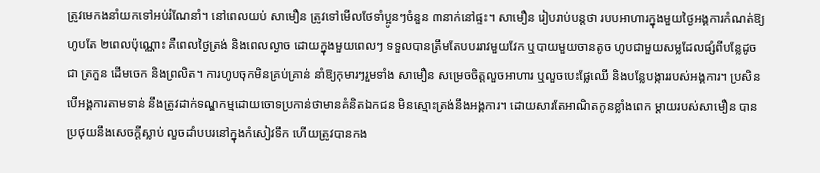ត្រូវមេកងនាំយកទៅអប់រំណែនាំ។ នៅពេលយប់ សាមឿន ត្រូវទៅមើលថែទាំប្អូនៗចំនួន ៣នាក់នៅផ្ទះ។ សាមឿន រៀបរាប់បន្តថា របបអាហារក្នុងមួយថ្ងៃអង្គការកំណត់ឱ្យហូបតែ ២ពេលប៉ុណ្ណោះ គឺពេលថ្ងៃត្រង់ និងពេលល្ងាច ដោយក្នុងមួយពេលៗ ទទួលបានត្រឹមតែបបររាវមួយវែក ឬបាយមួយចានតូច ហូបជាមួយសម្លដែលផ្សំពីបន្លែដូចជា ត្រកួន ដើមចេក និងព្រលិត។ ការហូបចុកមិនគ្រប់គ្រាន់ នាំឱ្យកុមារៗរួមទាំង សាមឿន សម្រេចចិត្តលួចអាហារ ឬលួចបេះផ្លែឈើ និងបន្លែបង្ការរបស់អង្គការ។ ប្រសិនបើអង្គការតាមទាន់ នឹងត្រូវដាក់ទណ្ឌកម្មដោយចោទប្រកាន់ថាមានគំនិតឯកជន មិនស្មោះត្រង់នឹងអង្គការ។ ដោយសារតែអាណិតកូនខ្លាំងពេក ម្តាយរបស់សាមឿន បានប្រថុយនឹងសេចក្តីស្លាប់ លួចដាំបបរនៅក្នុងកំសៀវទឹក ហើយត្រូវបានកង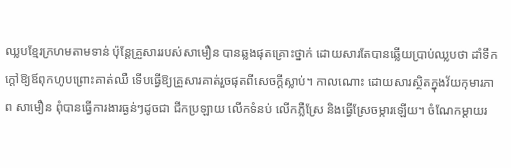ឈ្លបខ្មែរក្រហមតាមទាន់ ប៉ុន្តែគ្រួសាររបស់សាមឿន បានឆ្លងផុតគ្រោះថ្នាក់ ដោយសារតែបានឆ្លើយប្រាប់ឈ្លបថា ដាំទឹកក្តៅឱ្យឪពុកហូបព្រោះគាត់ឈឺ ទើបធ្វើឱ្យគ្រួសារគាត់រួចផុតពីសេចក្តីស្លាប់។ កាលណោះ ដោយសារស្ថិតក្នុងវ័យកុមារភាព សាមឿន ពុំបានធ្វើការងារធ្ងន់ៗដូចជា ជីកប្រឡាយ លើកទំនប់ លើកភ្លឺស្រែ និងធ្វើស្រែចម្ការឡើយ។ ចំណែកម្តាយរ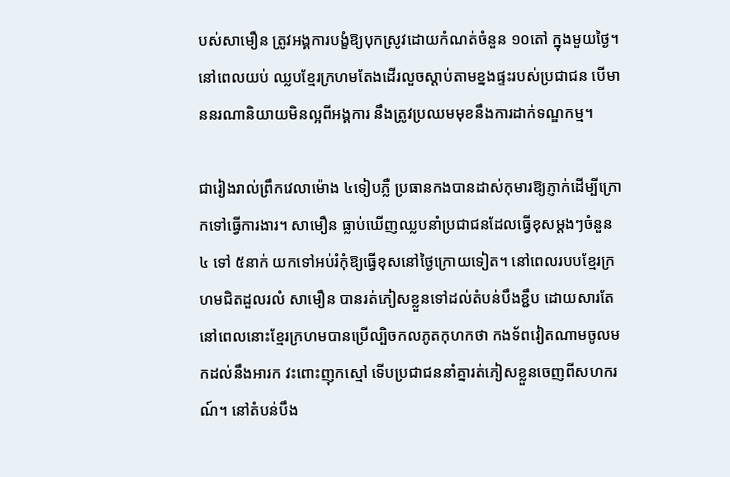បស់សាមឿន ត្រូវអង្គការបង្ខំឱ្យបុកស្រូវដោយកំណត់ចំនួន ១០តៅ ក្នុងមួយថ្ងៃ។ នៅពេលយប់ ឈ្លបខ្មែរក្រហមតែងដើរលួចស្តាប់តាមខ្នងផ្ទះរបស់ប្រជាជន បើមាននរណានិយាយមិនល្អពីអង្គការ នឹងត្រូវប្រឈមមុខនឹងការដាក់ទណ្ឌកម្ម។

ជារៀងរាល់ព្រឹកវេលាម៉ោង ៤ទៀបភ្លឺ ប្រធានកងបានដាស់កុមារឱ្យភ្ញាក់ដើម្បីក្រោកទៅធ្វើការងារ។ សាមឿន ធ្លាប់ឃើញឈ្លបនាំប្រជាជនដែលធ្វើខុសម្តងៗចំនួន ៤ ទៅ ៥នាក់ យកទៅអប់រំកុំឱ្យធ្វើខុសនៅថ្ងៃក្រោយទៀត។ នៅពេលរបបខ្មែរក្រហមជិតដួលរលំ សាមឿន បានរត់ភៀសខ្លួនទៅដល់តំបន់បឹងខ្ជឹប ដោយសារតែនៅពេលនោះខ្មែរក្រហមបានប្រើល្បិចកលភូតកុហកថា កងទ័ពវៀតណាមចូលមកដល់នឹងអារក វះពោះញុកស្មៅ ទើបប្រជាជននាំគ្នារត់ភៀសខ្លួនចេញពីសហករណ៍។ នៅតំបន់បឹង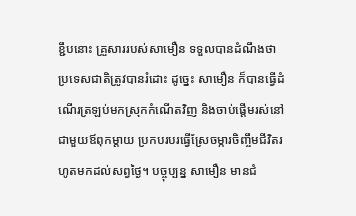ខ្ជឹបនោះ គ្រួសាររបស់សាមឿន ទទួលបានដំណឹងថាប្រទេសជាតិត្រូវបានរំដោះ ដូច្នេះ សាមឿន ក៏បានធ្វើដំណើរត្រឡប់មកស្រុកកំណើតវិញ និងចាប់ផ្តើមរស់នៅជាមួយឪពុកម្តាយ ប្រកបរបរធ្វើស្រែចម្ការចិញ្ចឹមជីវិតរហូតមកដល់សព្វថ្ងៃ។ បច្ចុប្បន្ន សាមឿន មានជំ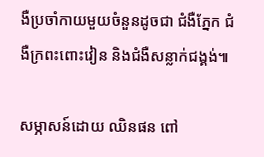ងឺប្រចាំកាយមួយចំនួនដូចជា ជំងឺភ្នែក ជំងឺក្រពះពោះវៀន និងជំងឺសន្លាក់ជង្គង់៕

សម្ភាសន៍ដោយ ឈិនផន ពៅ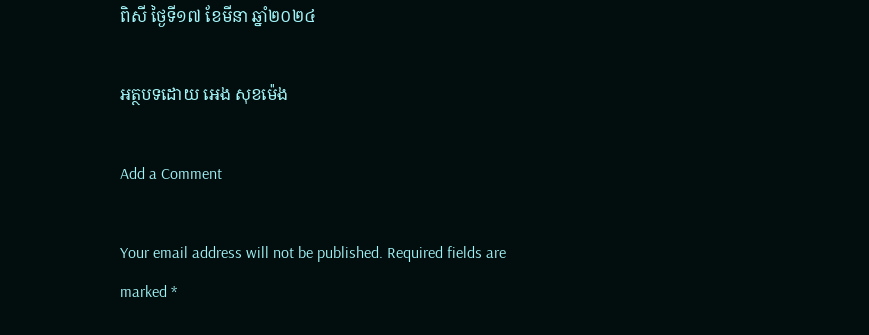ពិសី ថ្ងៃទី១៧ ខែមីនា ឆ្នាំ២០២៤

អត្ថបទដោយ អេង សុខម៉េង

Add a Comment

Your email address will not be published. Required fields are marked *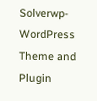Solverwp- WordPress Theme and Plugin